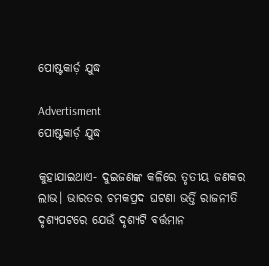ପୋଷ୍ଟକାର୍ଡ଼ ଯୁଦ୍ଧ

Advertisment
ପୋଷ୍ଟକାର୍ଡ଼ ଯୁଦ୍ଧ

କୁହାଯାଇଥାଏ- ଦୁଇଜଣଙ୍କ କଳିରେ ତୃତୀୟ ଜଣକର ଲାଭ। ଭାରତର ଚମକପ୍ରଦ ଘଟଣା ଭର୍ତ୍ତି ରାଜନୀତି ଦୃଶ୍ୟପଟରେ ଯେଉଁ ଦୃଶ୍ୟଟି ବର୍ତ୍ତମାନ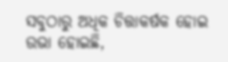ସବୁଠାରୁ ଅଧିକ ଚିତ୍ତାକର୍ଷକ ହୋଇ ଉଭା ହୋଇଛି,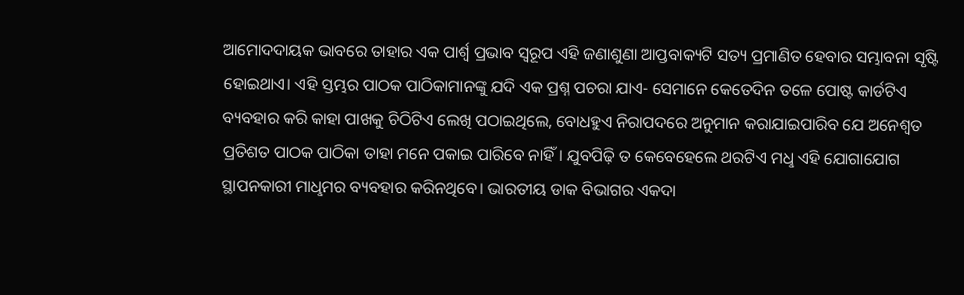ଆମୋଦଦାୟକ ଭାବରେ ତାହାର ଏକ ପାର୍ଶ୍ବ ପ୍ରଭାବ ସ୍ବରୂପ ଏହି ଜଣାଶୁଣା ଆପ୍ତବାକ୍ୟଟି ସତ୍ୟ ପ୍ରମାଣିତ ହେବାର ସମ୍ଭାବନା ସୃଷ୍ଟି ହୋଇଥାଏ। ଏହି ସ୍ତମ୍ଭର ପାଠକ ପାଠିକାମାନଙ୍କୁ ଯଦି ଏକ ପ୍ରଶ୍ନ ପଚରା ଯାଏ- ସେମାନେ କେତେଦିନ ତଳେ ପୋଷ୍ଟ କାର୍ଡଟିଏ ବ୍ୟବହାର କରି କାହା ପାଖକୁ ଚିଠିଟିଏ ଲେଖି ପଠାଇଥିଲେ, ବୋଧହୁଏ ନିରାପଦରେ ଅନୁମାନ କରାଯାଇପାରିବ ଯେ ଅନେଶ୍ବତ ପ୍ରତିଶତ ପାଠକ ପାଠିକା ତାହା ମନେ ପକାଇ ପାରିବେ ନାହିଁ। ଯୁବପିଢ଼ି ତ କେବେହେଲେ ଥରଟିଏ ମଧୢ ଏହି ଯୋଗାଯୋଗ ସ୍ଥାପନକାରୀ ମାଧୢମର ବ୍ୟବହାର କରିନଥିବେ। ଭାରତୀୟ ଡାକ ବିଭାଗର ଏକଦା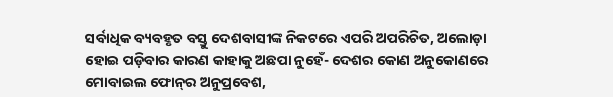ସର୍ବାଧିକ ବ୍ୟବହୃତ ବସ୍ତୁ ଦେଶବାସୀଙ୍କ ନିକଟରେ ଏପରି ଅପରିଚିତ, ଅଲୋଡ଼ା ହୋଇ ପଡ଼ିବାର କାରଣ କାହାକୁ ଅଛପା ନୁହେଁ- ଦେଶର କୋଣ ଅନୁକୋଣରେ ମୋବାଇଲ ଫୋନ୍‌ର ଅନୁପ୍ରବେଶ,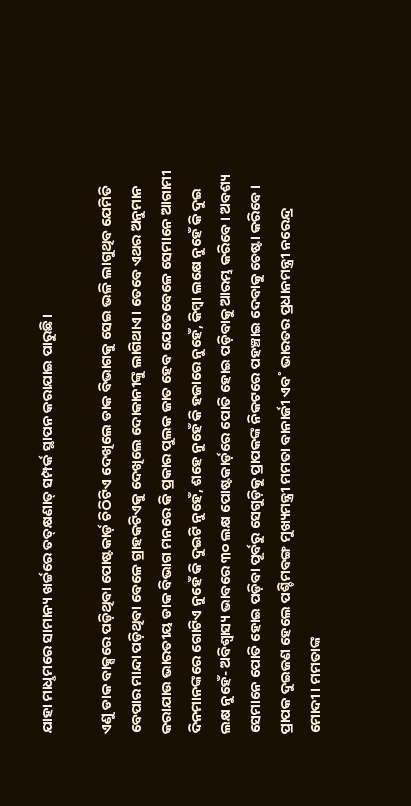ଯାହା ମାଧୢମରେ ସାମାନ୍ୟ ଖର୍ଚ୍ଚରେ ତତ୍‌କ୍ଷଣାତ୍‌ ସମ୍ପର୍କ ସ୍ଥାପନ କରାଯାଇ ପାରୁଛି।

ଏଣୁ ଡାକ ବାକ୍ସରେ ପଡ଼ିଥିବା ପୋଷ୍ଟକାର୍ଡ଼ ଚିଠିଟିଏ ଦେଖିଲେ ଡାକ ବିଭାଗକୁ ସେଇ ଭଳି ଲାଗୁଥିବ ଯେମିତି ବେପାର ମାନ୍ଦା ପଡ଼ିଥିବା ବେଳେ ଗ୍ରାହକଟିଏକୁ ଦେଖିଲେ ଦୋକାନୀଙ୍କୁ ଲାଗିଥାଏ। ତେବେ ଏଥର ଅନୁମାନ କରାଯାଉ ଭାରତୀୟ ଡାକ ବିଭାଗ ମନରେ କି ପ୍ରକାର ପୁଲକ ଜାତ ହେବ ଯେତେବେଳେ ସେମାନେ ଆଗାମୀ ଦିନମାନଙ୍କରେ ଗୋଟିଏ ନୁହେଁ କି ଦୁଇଟି ନୁହେଁ, ଶହେ ନୁହେଁ କି ହଜାରେ ନୁହେଁ, କିମ୍ବା ଲକ୍ଷେ ନୁହେଁ କି ଦୁଇ ଲକ୍ଷ ନୁହେଁ- ଅବିଶ୍ବାସ୍ୟ ଭାବରେ ୩୦ ଲକ୍ଷ ପୋଷ୍ଟକାର୍ଡ଼ରେ ପୋତି ହୋଇ ପଡ଼ିବାକୁ ଆରମ୍ଭ କରିବେ। ଅବଶ୍ୟ ସେମାନେ ପୋତି ହୋଇ ପଡ଼ିବା ପୂର୍ବରୁ ସେଗୁଡ଼ିକୁ ପ୍ରାପକଙ୍କ ନିକଟରେ ପହଞ୍ଚାଇ ଦେବାକୁ ଚେଷ୍ଟା କରିବେ। ପ୍ରାପକ ଦୁଇଜଣ ହେଲେ ପଶ୍ଚିମବଙ୍ଗ ମୁଖ୍ୟମନ୍ତ୍ରୀ ମମତା ବାନାର୍ଜୀ ଏବ˚ ଭାରତର ପ୍ରଧାନମନ୍ତ୍ରୀ ନରେନ୍ଦ୍ର ମୋଦୀ। ମମତାଙ୍କ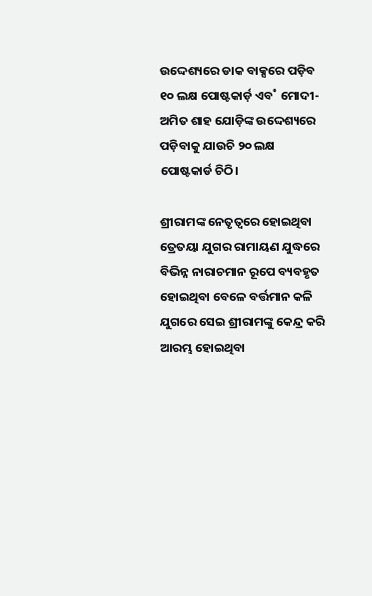ଉଦ୍ଦେଶ୍ୟରେ ଡାକ ବାକ୍ସରେ ପଡ଼ିବ ୧୦ ଲକ୍ଷ ପୋଷ୍ଟକାର୍ଡ଼ ଏବ˚ ମୋଦୀ- ଅମିତ ଶାହ ଯୋଡ଼ିଙ୍କ ଉଦ୍ଦେଶ୍ୟରେ ପଡ଼ିବାକୁ ଯାଉଚି ୨୦ ଲକ୍ଷ ପୋଷ୍ଟକାର୍ଡ ଚିଠି।

ଶ୍ରୀରାମଙ୍କ ନେତୃତ୍ବରେ ହୋଇଥିବା ତ୍ରେତୟା ଯୁଗର ରାମାୟଣ ଯୁଦ୍ଧରେ ବିଭିନ୍ନ ନାରାଚମାନ ରୂପେ ବ୍ୟବହୃତ ହୋଇଥିବା ବେଳେ ବର୍ତ୍ତମାନ କଳି ଯୁଗରେ ସେଇ ଶ୍ରୀରାମଙ୍କୁ କେନ୍ଦ୍ର କରି ଆରମ୍ଭ ହୋଇଥିବା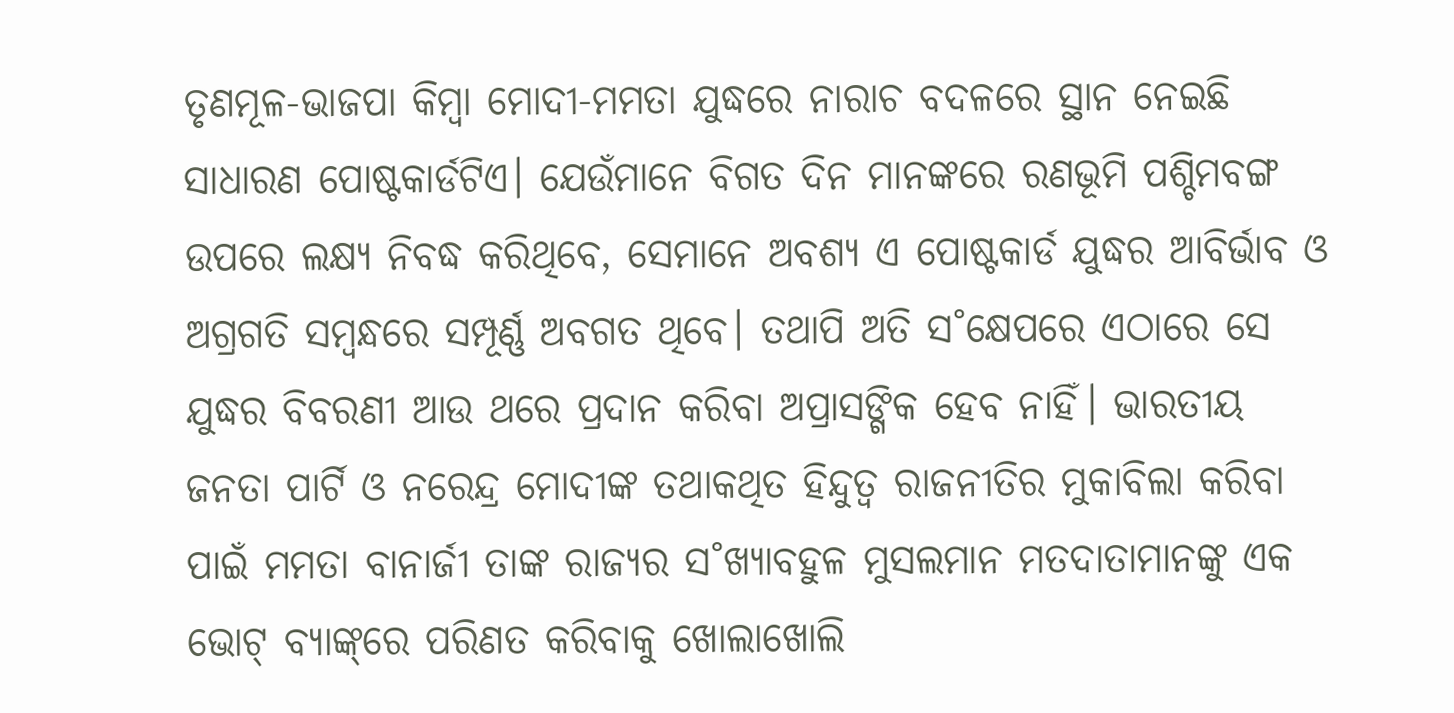ତୃଣମୂଳ-ଭାଜପା କିମ୍ବା ମୋଦୀ-ମମତା ଯୁଦ୍ଧରେ ନାରାଚ ବଦଳରେ ସ୍ଥାନ ନେଇଛି ସାଧାରଣ ପୋଷ୍ଟକାର୍ଡଟିଏ। ଯେଉଁମାନେ ବିଗତ ଦିନ ମାନଙ୍କରେ ରଣଭୂମି ପଶ୍ଚିମବଙ୍ଗ ଉପରେ ଲକ୍ଷ୍ୟ ନିବଦ୍ଧ କରିଥିବେ, ସେମାନେ ଅବଶ୍ୟ ଏ ପୋଷ୍ଟକାର୍ଡ ଯୁଦ୍ଧର ଆବିର୍ଭାବ ଓ ଅଗ୍ରଗତି ସମ୍ବନ୍ଧରେ ସମ୍ପୂର୍ଣ୍ଣ ଅବଗତ ଥିବେ। ତଥାପି ଅତି ସ˚କ୍ଷେପରେ ଏଠାରେ ସେ ଯୁଦ୍ଧର ବିବରଣୀ ଆଉ ଥରେ ପ୍ରଦାନ କରିବା ଅପ୍ରାସଙ୍ଗିକ ହେବ ନାହିଁ। ଭାରତୀୟ ଜନତା ପାର୍ଟି ଓ ନରେନ୍ଦ୍ର ମୋଦୀଙ୍କ ତଥାକଥିତ ହିନ୍ଦୁତ୍ବ ରାଜନୀତିର ମୁକାବିଲା କରିବା ପାଇଁ ମମତା ବାନାର୍ଜୀ ତାଙ୍କ ରାଜ୍ୟର ସ˚ଖ୍ୟାବହୁଳ ମୁସଲମାନ ମତଦାତାମାନଙ୍କୁ ଏକ ଭୋଟ୍‌ ବ୍ୟାଙ୍କ୍‌ରେ ପରିଣତ କରିବାକୁ ଖୋଲାଖୋଲି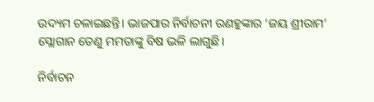ଉଦ୍ୟମ ଚଳାଇଛନ୍ତି। ଭାଜପାର ନିର୍ବାଚନୀ ରଣହୁଙ୍କାର ‘ଜୟ ଶ୍ରୀରାମ’ ସ୍ଲୋଗାନ ତେଣୁ ମମତାଙ୍କୁ ବିଷ ଭଳି ଲାଗୁଛି।

ନିର୍ବାଚନ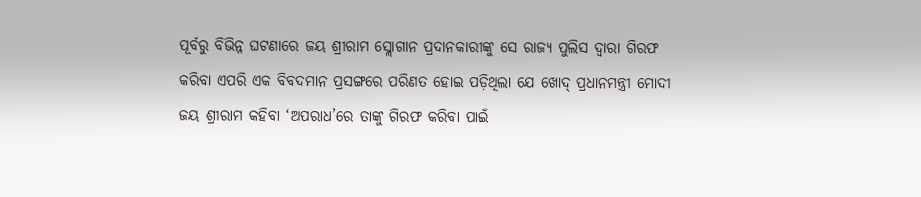ପୂର୍ବରୁ ବିଭିନ୍ନ ଘଟଣାରେ ଜୟ ଶ୍ରୀରାମ ସ୍ଲୋଗାନ ପ୍ରଦାନକାରୀଙ୍କୁ ସେ ରାଜ୍ୟ ପୁଲିସ ଦ୍ବାରା ଗିରଫ କରିବା ଏପରି ଏକ ବିବଦମାନ ପ୍ରସଙ୍ଗରେ ପରିଣତ ହୋଇ ପଡ଼ିଥିଲା ଯେ ଖୋଦ୍‌ ପ୍ରଧାନମନ୍ତ୍ରୀ ମୋଦୀ ଜୟ ଶ୍ରୀରାମ କହିବା ‘ଅପରାଧ’ରେ ତାଙ୍କୁ ଗିରଫ କରିବା ପାଇଁ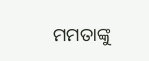ମମତାଙ୍କୁ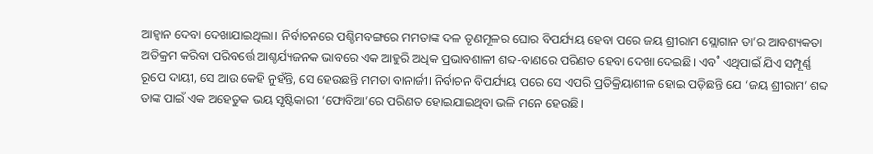ଆହ୍ବାନ ଦେବା ଦେଖାଯାଇଥିଲା। ନିର୍ବାଚନରେ ପଶ୍ଚିମବଙ୍ଗରେ ମମତାଙ୍କ ଦଳ ତୃଣମୂଳର ଘୋର ବିପର୍ଯ୍ୟୟ ହେବା ପରେ ଜୟ ଶ୍ରୀରାମ ସ୍ଲୋଗାନ ତା’ର ଆବଶ୍ୟକତା ଅତିକ୍ରମ କରିବା ପରିବର୍ତ୍ତେ ଆଶ୍ଚର୍ଯ୍ୟଜନକ ଭାବରେ ଏକ ଆହୁରି ଅଧିକ ପ୍ରଭାବଶାଳୀ ଶବ୍ଦ-ବାଣରେ ପରିଣତ ହେବା ଦେଖା ଦେଇଛି। ଏବ˚ ଏଥିପାଇଁ ଯିଏ ସମ୍ପୂର୍ଣ୍ଣ ରୂପେ ଦାୟୀ, ସେ ଆଉ କେହି ନୁହଁନ୍ତି, ସେ ହେଉଛନ୍ତି ମମତା ବାନାର୍ଜୀ। ନିର୍ବାଚନ ବିପର୍ଯ୍ୟୟ ପରେ ସେ ଏପରି ପ୍ରତିକ୍ରିୟାଶୀଳ ହୋଇ ପଡ଼ିଛନ୍ତି ଯେ ‘ଜୟ ଶ୍ରୀରାମ’ ଶବ୍ଦ ତାଙ୍କ ପାଇଁ ଏକ ଅହେତୁକ ଭୟ ସୃଷ୍ଟିକାରୀ ‘ଫୋବିଆ’ରେ ପରିଣତ ହୋଇଯାଇଥିବା ଭଳି ମନେ ହେଉଛି।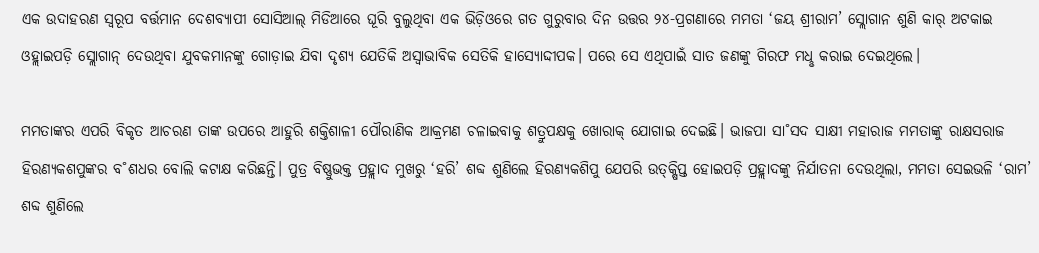ଏକ ଉଦାହରଣ ସ୍ବରୂପ ବର୍ତ୍ତମାନ ଦେଶବ୍ୟାପୀ ସୋସିଆଲ୍‌ ମିଡିଆରେ ଘୂରି ବୁଲୁଥିବା ଏକ ଭିଡ଼ିଓରେ ଗତ ଗୁରୁବାର ଦିନ ଉତ୍ତର ୨୪-ପ୍ରଗଣାରେ ମମତା ‘ଜୟ ଶ୍ରୀରାମ’ ସ୍ଲୋଗାନ ଶୁଣି କାର‌୍‌ ଅଟକାଇ ଓହ୍ଲାଇପଡ଼ି ସ୍ଲୋଗାନ୍‌ ଦେଉଥିବା ଯୁବକମାନଙ୍କୁ ଗୋଡ଼ାଇ ଯିବା ଦୃଶ୍ୟ ଯେତିକି ଅସ୍ବାଭାବିକ ସେତିକି ହାସ୍ୟୋଦ୍ଦୀପକ। ପରେ ସେ ଏଥିପାଇଁ ସାତ ଜଣଙ୍କୁ ଗିରଫ ମଧୢ କରାଇ ଦେଇଥିଲେ।

ମମତାଙ୍କର ଏପରି ବିକୃତ ଆଚରଣ ତାଙ୍କ ଉପରେ ଆହୁରି ଶକ୍ତିଶାଳୀ ପୌରାଣିକ ଆକ୍ରମଣ ଚଳାଇବାକୁ ଶତ୍ରୁପକ୍ଷକୁ ଖୋରାକ୍‌ ଯୋଗାଇ ଦେଇଛି। ଭାଜପା ସା˚ସଦ ସାକ୍ଷୀ ମହାରାଜ ମମତାଙ୍କୁ ରାକ୍ଷସରାଜ ହିରଣ୍ୟକଶପୁଙ୍କର ବ˚ଶଧର ବୋଲି କଟାକ୍ଷ କରିଛନ୍ତି। ପୁତ୍ର ବିଷ୍ଣୁଭକ୍ତ ପ୍ରହ୍ଲାଦ ମୁଖରୁ ‘ହରି’ ଶବ୍ଦ ଶୁଣିଲେ ହିରଣ୍ୟକଶିପୁ ଯେପରି ଉତ୍‌କ୍ଷିପ୍ତ ହୋଇପଡ଼ି ପ୍ରହ୍ଲାଦଙ୍କୁ ନିର୍ଯାତନା ଦେଉଥିଲା, ମମତା ସେଇଭଳି ‘ରାମ’ ଶବ୍ଦ ଶୁଣିଲେ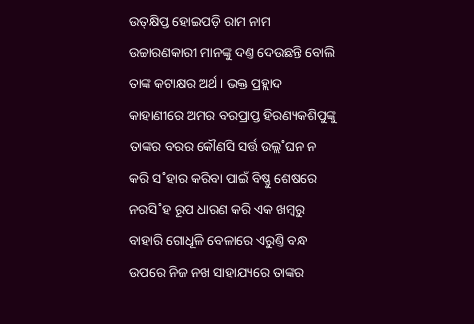ଉତ୍‌କ୍ଷିପ୍ତ ହୋଇପଡ଼ି ରାମ ନାମ ଉଚ୍ଚାରଣକାରୀ ମାନଙ୍କୁ ଦଣ୍ତ ଦେଉଛନ୍ତି ବୋଲି ତାଙ୍କ କଟାକ୍ଷର ଅର୍ଥ। ଭକ୍ତ ପ୍ରହ୍ଲାଦ କାହାଣୀରେ ଅମର ବରପ୍ରାପ୍ତ ହିରଣ୍ୟକଶିପୁଙ୍କୁ ତାଙ୍କର ବରର କୌଣସି ସର୍ତ୍ତ ଉଲ୍ଲ˚ଘନ ନ କରି ସ˚ହାର କରିବା ପାଇଁ ବିଷ୍ଣୁ ଶେଷରେ ନରସି˚ହ ରୂପ ଧାରଣ କରି ଏକ ଖମ୍ବରୁ ବାହାରି ଗୋଧୂଳି ବେଳାରେ ଏରୁଣ୍ତି ବନ୍ଧ ଉପରେ ନିଜ ନଖ ସାହାଯ୍ୟରେ ତାଙ୍କର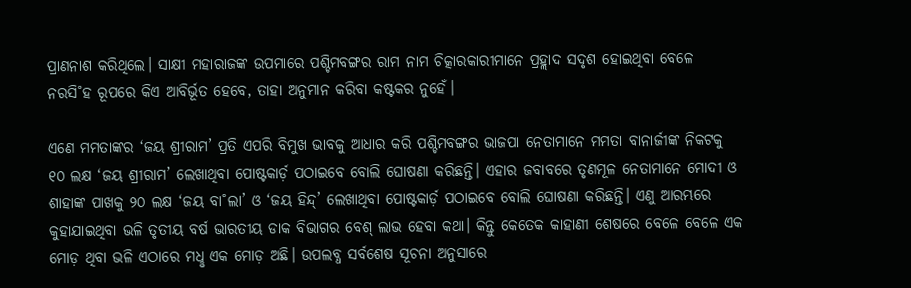ପ୍ରାଣନାଶ କରିଥିଲେ। ସାକ୍ଷୀ ମହାରାଜଙ୍କ ଉପମାରେ ପଶ୍ଚିମବଙ୍ଗର ରାମ ନାମ ଚିତ୍କାରକାରୀମାନେ ପ୍ରହ୍ଲାଦ ସଦୃଶ ହୋଇଥିବା ବେଳେ ନରସି˚ହ ରୂପରେ କିଏ ଆବିର୍ଭୂତ ହେବେ, ତାହା ଅନୁମାନ କରିବା କଷ୍ଟକର ନୁହେଁ।

ଏଣେ ମମତାଙ୍କର ‘ଜୟ ଶ୍ରୀରାମ’ ପ୍ରତି ଏପରି ବିମୁଖ ଭାବକୁ ଆଧାର କରି ପଶ୍ଚିମବଙ୍ଗର ଭାଜପା ନେତାମାନେ ମମତା ବାନାର୍ଜୀଙ୍କ ନିକଟକୁ ୧୦ ଲକ୍ଷ ‘ଜୟ ଶ୍ରୀରାମ’ ଲେଖାଥିବା ପୋଷ୍ଟକାର୍ଡ଼ ପଠାଇବେ ବୋଲି ଘୋଷଣା କରିଛନ୍ତି। ଏହାର ଜବାବରେ ତୃଣମୂଳ ନେତାମାନେ ମୋଦୀ ଓ ଶାହାଙ୍କ ପାଖକୁ ୨୦ ଲକ୍ଷ ‘ଜୟ ବା˚ଲା’ ଓ ‘ଜୟ ହିନ୍ଦ୍‌’ ଲେଖାଥିବା ପୋଷ୍ଟକାର୍ଡ଼ ପଠାଇବେ ବୋଲି ଘୋଷଣା କରିଛନ୍ତି। ଏଣୁ ଆରମ୍ଭରେ କୁହାଯାଇଥିବା ଭଳି ତୃତୀୟ ବର୍ଷ ଭାରତୀୟ ଡାକ ବିଭାଗର ବେଶ୍‌ ଲାଭ ହେବା କଥା। କିନ୍ତୁ କେତେକ କାହାଣୀ ଶେଷରେ ବେଳେ ବେଳେ ଏକ ମୋଡ଼ ଥିବା ଭଳି ଏଠାରେ ମଧୢ ଏକ ମୋଡ଼ ଅଛି। ଉପଲବ୍ଧ ସର୍ବଶେଷ ସୂଚନା ଅନୁସାରେ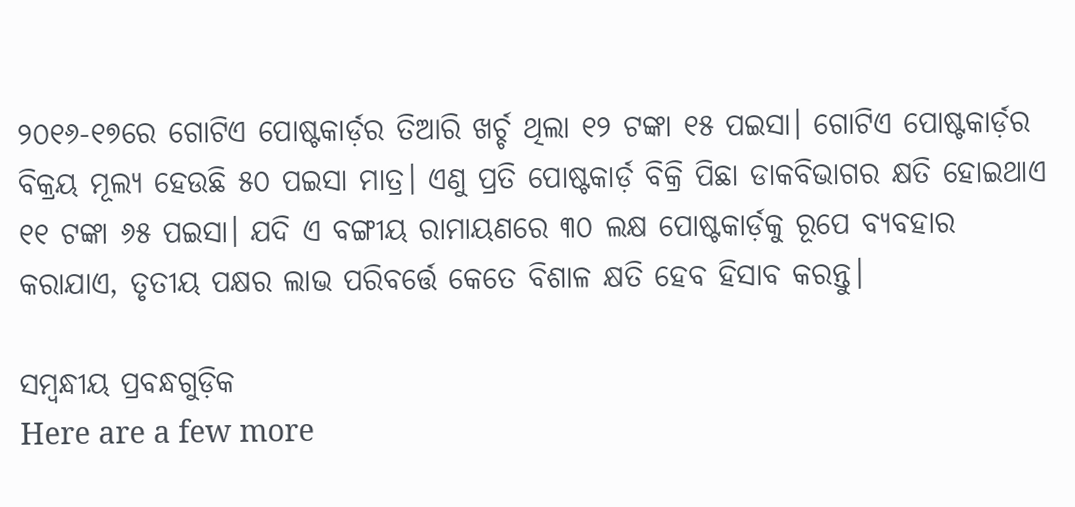୨୦୧୬-୧୭ରେ ଗୋଟିଏ ପୋଷ୍ଟକାର୍ଡ଼ର ତିଆରି ଖର୍ଚ୍ଚ ଥିଲା ୧୨ ଟଙ୍କା ୧୫ ପଇସା। ଗୋଟିଏ ପୋଷ୍ଟକାର୍ଡ଼ର ବିକ୍ରୟ ମୂଲ୍ୟ ହେଉଛି ୫୦ ପଇସା ମାତ୍ର। ଏଣୁ ପ୍ରତି ପୋଷ୍ଟକାର୍ଡ଼ ବିକ୍ରି ପିଛା ଡାକବିଭାଗର କ୍ଷତି ହୋଇଥାଏ ୧୧ ଟଙ୍କା ୬୫ ପଇସା। ଯଦି ଏ ବଙ୍ଗୀୟ ରାମାୟଣରେ ୩୦ ଲକ୍ଷ ପୋଷ୍ଟକାର୍ଡ଼କୁ ରୂପେ ବ୍ୟବହାର କରାଯାଏ, ତୃତୀୟ ପକ୍ଷର ଲାଭ ପରିବର୍ତ୍ତେ କେତେ ବିଶାଳ କ୍ଷତି ହେବ ହିସାବ କରନ୍ତୁ।

ସମ୍ବନ୍ଧୀୟ ପ୍ରବନ୍ଧଗୁଡ଼ିକ
Here are a few more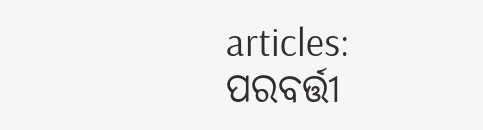articles:
ପରବର୍ତ୍ତୀ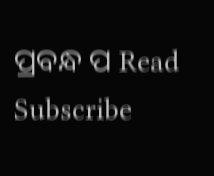ପ୍ରବନ୍ଧ ପ Read
Subscribe